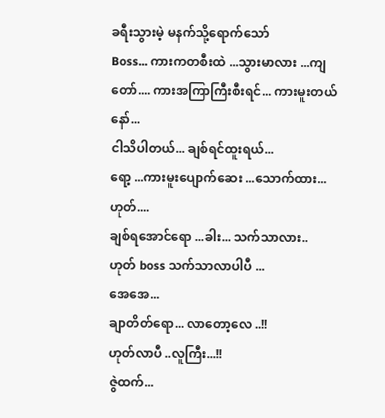ခရီးသွားမဲ့ မနက်သို့ရောက်သော်
Boss... ကားကတစီးထဲ ...သွားမာလား ...ကျတော်.... ကားအကြာကြီးစီးရင်... ကားမူးတယ်နော်...
ငါသိပါတယ်... ချစ်ရင်ထူးရယ်...
ရော့ ...ကားမူးပျောက်ဆေး ...သောက်ထား...ဟုတ်....
ချစ်ရအောင်ရော ...ခါး... သက်သာလား..
ဟုတ် boss သက်သာလာပါပီ ...
အေအေ...
ချာတိတ်ရော... လာတော့လေ ..!!
ဟုတ်လာပီ ..လူကြီး...!!
ဇွဲထက်...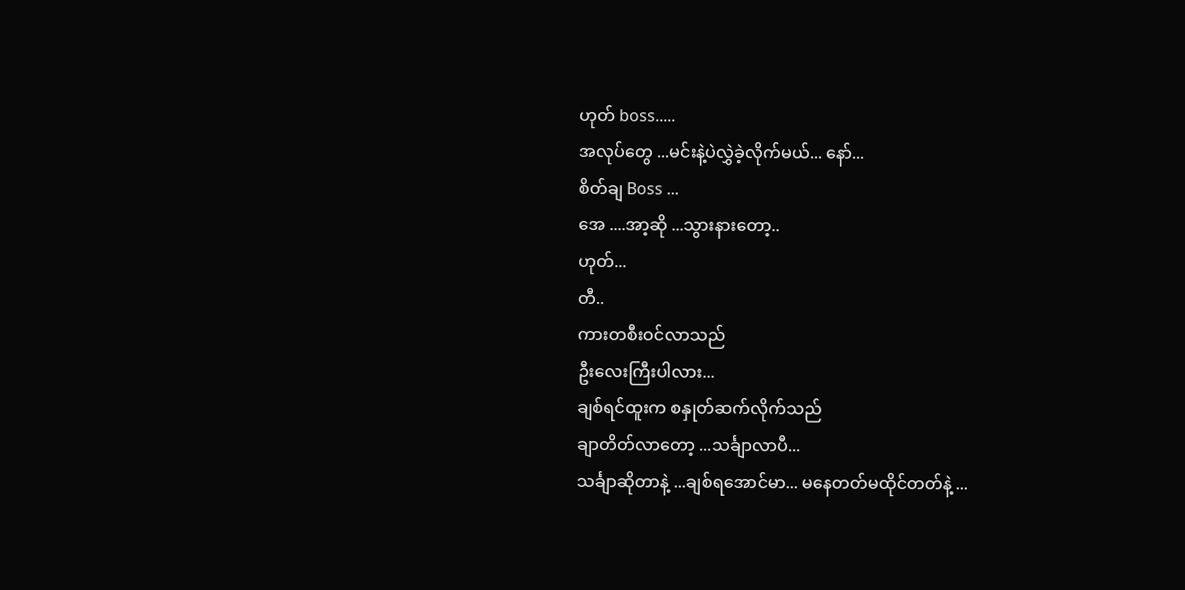ဟုတ် boss.....
အလုပ်တွေ ...မင်းနဲ့ပဲလွှဲခဲ့လိုက်မယ်... နော်...
စိတ်ချ Boss ...
အေ ....အာ့ဆို ...သွားနားတော့..
ဟုတ်...
တီ..
ကားတစီးဝင်လာသည်
ဦးလေးကြီးပါလား...
ချစ်ရင်ထူးက စနှုတ်ဆက်လိုက်သည်
ချာတိတ်လာတော့ ...သင်္ချာလာပီ...
သင်္ချာဆိုတာနဲ့ ...ချစ်ရအောင်မာ... မနေတတ်မထိုင်တတ်နဲ့ ...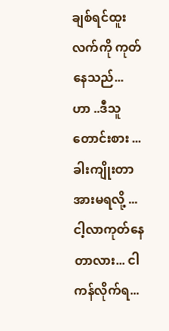ချစ်ရင်ထူးလက်ကို ကုတ်နေသည်...
ဟာ ..ဒီသူတောင်းစား ...ခါးကျိုးတာအားမရလို့ ...ငါ့လာကုတ်နေတာလား... ငါကန်လိုက်ရ...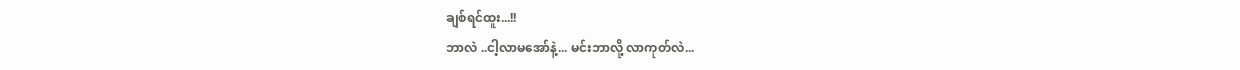ချစ်ရင်ထူး...!!
ဘာလဲ ..ငါ့လာမအော်နဲ့... မင်းဘာလို့ လာကုတ်လဲ...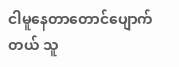ငါမူနေတာတောင်ပျောက်တယ် သူ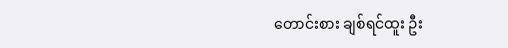တောင်းစား ချစ်ရင်ထူး ဦး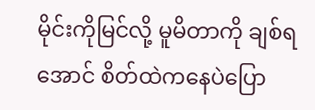မိုင်းကိုမြင်လို့ မူမိတာကို ချစ်ရအောင် စိတ်ထဲကနေပဲပြော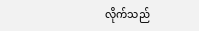လိုက်သည်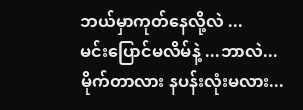ဘယ်မှာကုတ်နေလို့လဲ ...
မင်းပြောင်မလိမ်နဲ့ ...ဘာလဲ... မိုက်တာလား နပန်းလုံးမလား...